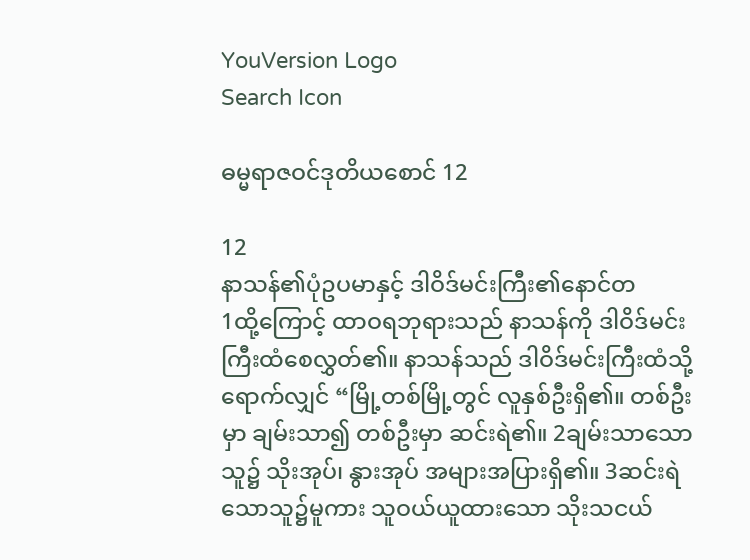YouVersion Logo
Search Icon

ဓမ္မရာဇဝင်ဒုတိယစောင် 12

12
နာသန်၏ပုံဥပမာနှင့် ဒါဝိဒ်မင်းကြီး၏နောင်တ
1ထို့ကြောင့် ထာဝရဘုရားသည် နာသန်ကို ဒါဝိဒ်မင်းကြီးထံစေလွှတ်၏။ နာသန်သည် ဒါဝိဒ်မင်းကြီးထံသို့ရောက်လျှင် “မြို့တစ်မြို့တွင် လူနှစ်ဦးရှိ၏။ တစ်ဦးမှာ ချမ်းသာ၍ တစ်ဦးမှာ ဆင်းရဲ၏။ 2ချမ်းသာသောသူ၌ သိုးအုပ်၊ နွားအုပ် အများအပြားရှိ၏။ 3ဆင်းရဲသောသူ၌မူကား သူဝယ်ယူထားသော သိုးသငယ်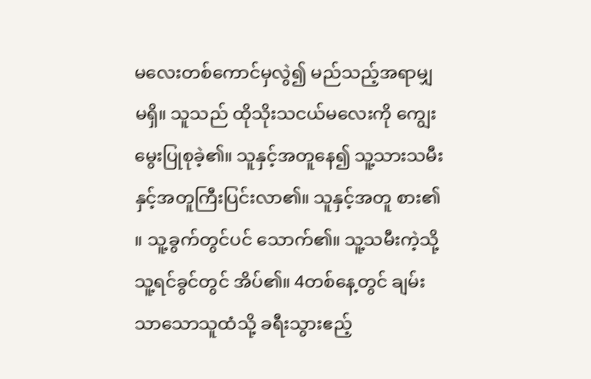မလေးတစ်ကောင်မှလွဲ၍ မည်သည့်အရာမျှမရှိ။ သူသည် ထိုသိုးသငယ်မလေးကို ကျွေးမွေးပြုစုခဲ့၏။ သူနှင့်အတူနေ၍ သူ့သားသမီးနှင့်အတူကြီးပြင်းလာ၏။ သူနှင့်အတူ စား၏။ သူ့ခွက်တွင်ပင် သောက်၏။ သူ့သမီးကဲ့သို့ သူ့ရင်ခွင်တွင် အိပ်၏။ 4တစ်နေ့တွင် ချမ်းသာသောသူထံသို့ ခရီးသွားဧည့်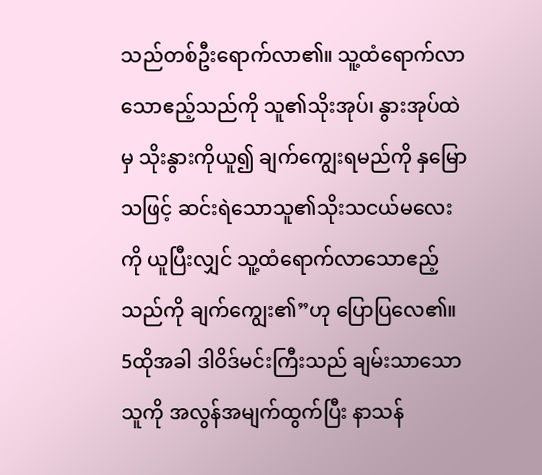သည်တစ်ဦးရောက်လာ၏။ သူ့ထံရောက်လာသောဧည့်သည်ကို သူ၏သိုးအုပ်၊ နွားအုပ်ထဲမှ သိုးနွားကိုယူ၍ ချက်ကျွေးရမည်ကို နှမြောသဖြင့် ဆင်းရဲသောသူ၏သိုးသငယ်မလေးကို ယူပြီးလျှင် သူ့ထံရောက်လာသောဧည့်သည်ကို ချက်ကျွေး၏”ဟု ပြောပြလေ၏။
5ထိုအခါ ဒါဝိဒ်မင်းကြီးသည် ချမ်းသာသောသူကို အလွန်အမျက်ထွက်ပြီး နာသန်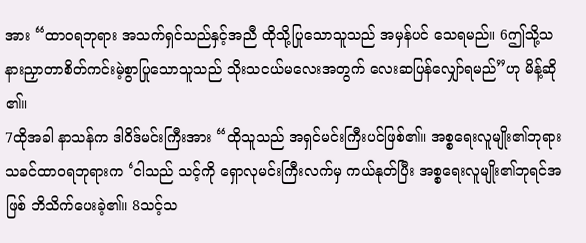အား “ထာဝရဘုရား အသက်ရှင်သည်နှင့်အညီ ထိုသို့ပြုသောသူသည် အမှန်ပင် သေရမည်။ 6ဤသို့သနားညှာတာစိတ်ကင်းမဲ့စွာပြုသောသူသည် သိုးသငယ်မလေးအတွက် လေးဆပြန်လျှော်ရမည်”ဟု မိန့်ဆို၏။
7ထိုအခါ နာသန်က ဒါဝိဒ်မင်းကြီးအား “ထိုသူသည် အရှင်မင်းကြီးပင်ဖြစ်၏။ အစ္စရေးလူမျိုး၏ဘုရားသခင်ထာဝရဘုရားက ‘ငါသည် သင့်ကို ရှောလုမင်းကြီးလက်မှ ကယ်နုတ်ပြီး အစ္စရေးလူမျိုး၏ဘုရင်အဖြစ် ဘိသိက်ပေးခဲ့၏။ 8သင့်သ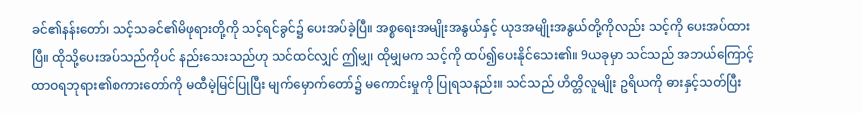ခင်၏နန်းတော်၊ သင့်သခင်၏မိဖုရားတို့ကို သင့်ရင်ခွင်၌ ပေးအပ်ခဲ့ပြီ။ အစ္စရေးအမျိုးအနွယ်နှင့် ယုဒအမျိုးအနွယ်တို့ကိုလည်း သင့်ကို ပေးအပ်ထားပြီ။ ထိုသို့ပေးအပ်သည်ကိုပင် နည်းသေးသည်ဟု သင်ထင်လျှင် ဤမျှ၊ ထိုမျှမက သင့်ကို ထပ်၍ပေးနိုင်သေး၏။ 9ယခုမှာ သင်သည် အဘယ်ကြောင့် ထာဝရဘုရား၏စကားတော်ကို မထီမဲ့မြင်ပြုပြီး မျက်မှောက်တော်၌ မကောင်းမှုကို ပြုရသနည်း။ သင်သည် ဟိတ္တိလူမျိုး ဥရိယကို ဓားနှင့်သတ်ပြီး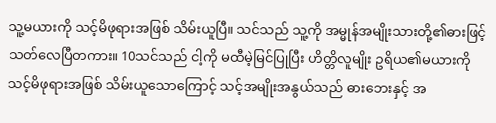သူ့မယားကို သင့်မိဖုရားအဖြစ် သိမ်းယူပြီ။ သင်သည် သူ့ကို အမ္မုန်အမျိုးသားတို့၏ဓားဖြင့် သတ်လေပြီတကား။ 10သင်သည် ငါ့ကို မထီမဲ့မြင်ပြုပြီး ဟိတ္တိလူမျိုး ဥရိယ၏မယားကို သင့်မိဖုရားအဖြစ် သိမ်းယူသောကြောင့် သင့်အမျိုးအနွယ်သည် ဓားဘေးနှင့် အ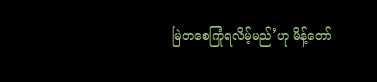မြဲတစေကြုံရလိမ့်မည်’ဟု မိန့်တော်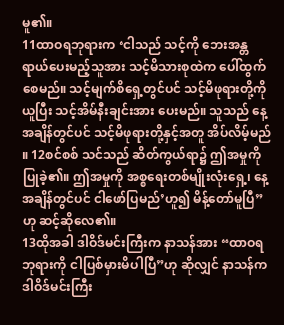မူ၏။
11ထာဝရဘုရားက ‘ငါသည် သင့်ကို ဘေးအန္တရာယ်ပေးမည့်သူအား သင့်မိသားစုထဲက ပေါ်ထွက်စေမည်။ သင့်မျက်စိရှေ့တွင်ပင် သင့်မိဖုရားတို့ကို ယူပြီး သင့်အိမ်နီးချင်းအား ပေးမည်။ သူသည် နေ့အချိန်တွင်ပင် သင့်မိဖုရားတို့နှင့်အတူ အိပ်လိမ့်မည်။ 12စင်စစ် သင်သည် ဆိတ်ကွယ်ရာ၌ ဤအမှုကို ပြုခဲ့၏။ ဤအမှုကို အစ္စရေးတစ်မျိုးလုံးရှေ့၊ နေ့အချိန်တွင်ပင် ငါဖော်ပြမည်’ဟူ၍ မိန့်တော်မူပြီ”ဟု ဆင့်ဆိုလေ၏။
13ထိုအခါ ဒါဝိဒ်မင်းကြီးက နာသန်အား “ထာဝရဘုရားကို ငါပြစ်မှားမိပါပြီ”ဟု ဆိုလျှင် နာသန်က ဒါဝိဒ်မင်းကြီး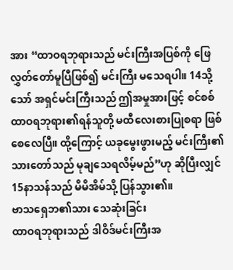အား “ထာဝရဘုရားသည် မင်းကြီးအပြစ်ကို ဖြေလွှတ်တော်မူပြီဖြစ်၍ မင်းကြီး မသေရပါ။ 14သို့သော် အရှင်မင်းကြီးသည် ဤအမှုအားဖြင့် စင်စစ် ထာဝရဘုရား၏ရန်သူတို့ မထီလေးစားပြုစရာ ဖြစ်စေလေပြီ။ ထို့ကြောင့် ယခုမွေးဖွားမည့် မင်းကြီး၏သားတော်သည် မုချသေရလိမ့်မည်”ဟု ဆိုပြီးလျှင် 15နာသန်သည် မိမိအိမ်သို့ ပြန်သွား၏။
ဗာသရှေဘ၏သား သေဆုံးခြင်း
ထာဝရဘုရားသည် ဒါဝိဒ်မင်းကြီးအ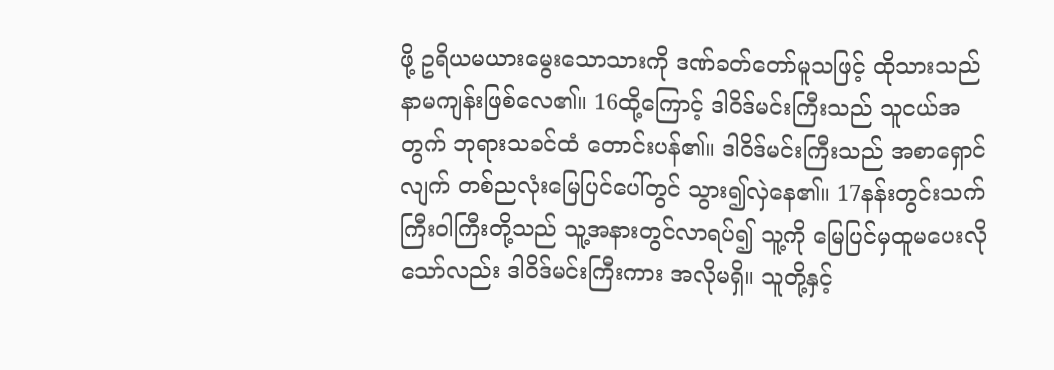ဖို့ ဥရိယမယားမွေးသောသားကို ဒဏ်ခတ်တော်မူသဖြင့် ထိုသားသည် နာမကျန်းဖြစ်လေ၏။ 16ထို့ကြောင့် ဒါဝိဒ်မင်းကြီးသည် သူငယ်အတွက် ဘုရားသခင်ထံ တောင်းပန်၏။ ဒါဝိဒ်မင်းကြီးသည် အစာရှောင်လျက် တစ်ညလုံးမြေပြင်ပေါ်တွင် သွား၍လှဲနေ၏။ 17နန်းတွင်းသက်ကြီးဝါကြီးတို့သည် သူ့အနားတွင်လာရပ်၍ သူ့ကို မြေပြင်မှထူမပေးလိုသော်လည်း ဒါဝိဒ်မင်းကြီးကား အလိုမရှိ။ သူတို့နှင့်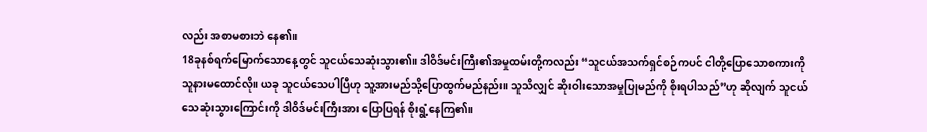လည်း အစာမစားဘဲ နေ၏။
18ခုနစ်ရက်မြောက်သောနေ့တွင် သူငယ်သေဆုံးသွား၏။ ဒါဝိဒ်မင်းကြီး၏အမှုထမ်းတို့ကလည်း “သူငယ်အသက်ရှင်စဉ်ကပင် ငါတို့ပြောသောစကားကို သူနားမထောင်လို။ ယခု သူငယ်သေပါပြီဟု သူ့အားမည်သို့ပြောထွက်မည်နည်း။ သူသိလျှင် ဆိုးဝါးသောအမှုပြုမည်ကို စိုးရပါသည်”ဟု ဆိုလျက် သူငယ်သေဆုံးသွားကြောင်းကို ဒါဝိဒ်မင်းကြီးအား ပြောပြရန် စိုးရွံ့နေကြ၏။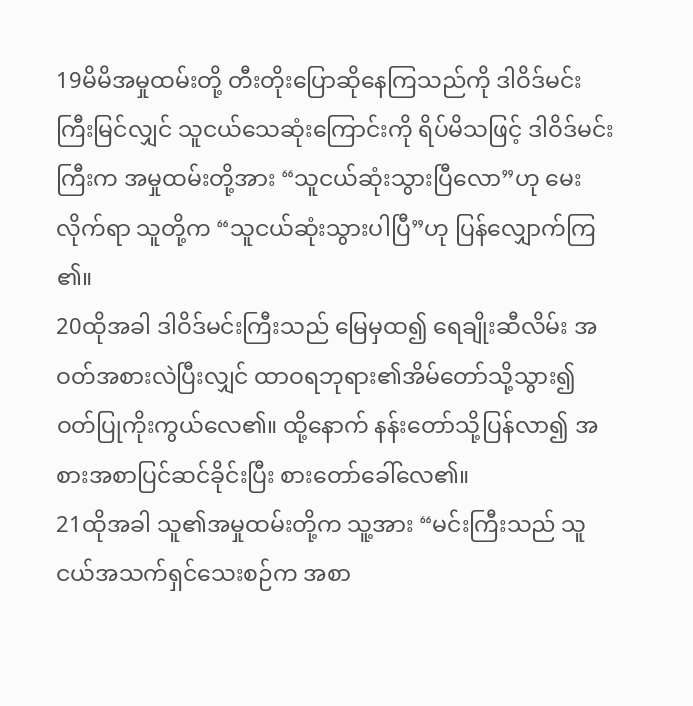19မိမိအမှုထမ်းတို့ တီးတိုးပြောဆိုနေကြသည်ကို ဒါဝိဒ်မင်းကြီးမြင်လျှင် သူငယ်သေဆုံးကြောင်းကို ရိပ်မိသဖြင့် ဒါဝိဒ်မင်းကြီးက အမှုထမ်းတို့အား “သူငယ်ဆုံးသွားပြီလော”ဟု မေးလိုက်ရာ သူတို့က “သူငယ်ဆုံးသွားပါပြီ”ဟု ပြန်လျှောက်ကြ၏။
20ထိုအခါ ဒါဝိဒ်မင်းကြီးသည် မြေမှထ၍ ရေချိုးဆီလိမ်း အဝတ်အစားလဲပြီးလျှင် ထာဝရဘုရား၏အိမ်တော်သို့သွား၍ ဝတ်ပြုကိုးကွယ်လေ၏။ ထို့နောက် နန်းတော်သို့ပြန်လာ၍ အစားအစာပြင်ဆင်ခိုင်းပြီး စားတော်ခေါ်လေ၏။
21ထိုအခါ သူ၏အမှုထမ်းတို့က သူ့အား “မင်းကြီးသည် သူငယ်အသက်ရှင်သေးစဉ်က အစာ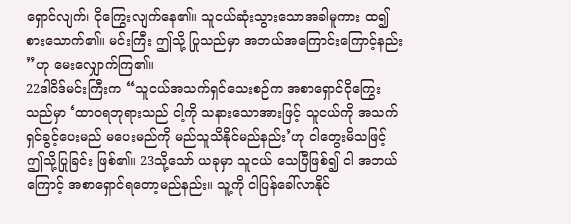ရှောင်လျက်၊ ငိုကြွေးလျက်နေ၏။ သူငယ်ဆုံးသွားသောအခါမူကား ထ၍စားသောက်၏။ မင်းကြီး ဤသို့ ပြုသည်မှာ အဘယ်အကြောင်းကြောင့်နည်း”ဟု မေးလျှောက်ကြ၏။
22ဒါဝိဒ်မင်းကြီးက “သူငယ်အသက်ရှင်သေးစဉ်က အစာရှောင်ငိုကြွေးသည်မှာ ‘ထာဝရဘုရားသည် ငါ့ကို သနားသောအားဖြင့် သူငယ်ကို အသက်ရှင်ခွင့်ပေးမည် မပေးမည်ကို မည်သူသိနိုင်မည်နည်း’ဟု ငါတွေးမိသဖြင့် ဤသို့ပြုခြင်း ဖြစ်၏။ 23သို့သော် ယခုမှာ သူငယ် သေပြီဖြစ်၍ ငါ အဘယ်ကြောင့် အစာရှောင်ရတော့မည်နည်း။ သူ့ကို ငါပြန်ခေါ်လာနိုင်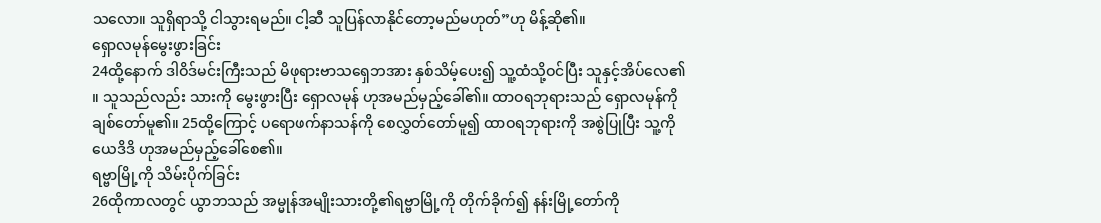သလော။ သူရှိရာသို့ ငါသွားရမည်။ ငါ့ဆီ သူပြန်လာနိုင်တော့မည်မဟုတ်”ဟု မိန့်ဆို၏။
ရှောလမုန်မွေးဖွားခြင်း
24ထို့နောက် ဒါဝိဒ်မင်းကြီးသည် မိဖုရားဗာသရှေဘအား နှစ်သိမ့်ပေး၍ သူ့ထံသို့ဝင်ပြီး သူနှင့်အိပ်လေ၏။ သူသည်လည်း သားကို မွေးဖွားပြီး ရှောလမုန် ဟုအမည်မှည့်ခေါ်၏။ ထာဝရဘုရားသည် ရှောလမုန်ကို ချစ်တော်မူ၏။ 25ထို့ကြောင့် ပရောဖက်နာသန်ကို စေလွှတ်တော်မူ၍ ထာဝရဘုရားကို အစွဲပြုပြီး သူ့ကို ယေဒိဒိ ဟုအမည်မှည့်ခေါ်စေ၏။
ရဗ္ဗာမြို့ကို သိမ်းပိုက်ခြင်း
26ထိုကာလတွင် ယွာဘသည် အမ္မုန်အမျိုးသားတို့၏ရဗ္ဗာမြို့ကို တိုက်ခိုက်၍ နန်းမြို့တော်ကို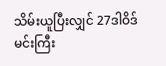သိမ်းယူပြီးလျှင် 27ဒါဝိဒ်မင်းကြီး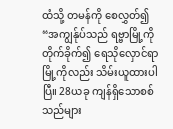ထံသို့ တမန်ကို စေလွှတ်၍ “အကျွန်ုပ်သည် ရဗ္ဗာမြို့ကို တိုက်ခိုက်၍ ရေသိုလှောင်ရာမြို့ကိုလည်း သိမ်းယူထားပါပြီ။ 28ယခု ကျန်ရှိသောစစ်သည်များ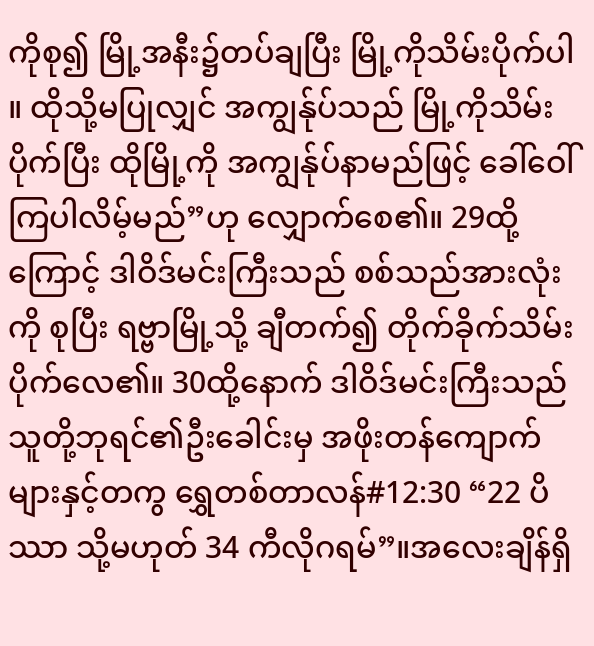ကိုစု၍ မြို့အနီး၌တပ်ချပြီး မြို့ကိုသိမ်းပိုက်ပါ။ ထိုသို့မပြုလျှင် အကျွန်ုပ်သည် မြို့ကိုသိမ်းပိုက်ပြီး ထိုမြို့ကို အကျွန်ုပ်နာမည်ဖြင့် ခေါ်ဝေါ်ကြပါလိမ့်မည်”ဟု လျှောက်စေ၏။ 29ထို့ကြောင့် ဒါဝိဒ်မင်းကြီးသည် စစ်သည်အားလုံးကို စုပြီး ရဗ္ဗာမြို့သို့ ချီတက်၍ တိုက်ခိုက်သိမ်းပိုက်လေ၏။ 30ထို့နောက် ဒါဝိဒ်မင်းကြီးသည် သူတို့ဘုရင်၏ဦးခေါင်းမှ အဖိုးတန်ကျောက်များနှင့်တကွ ရွှေတစ်တာလန်#12:30 “22 ပိဿာ သို့မဟုတ် 34 ကီလိုဂရမ်”။အလေးချိန်ရှိ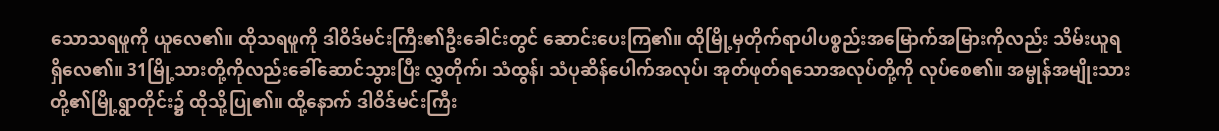သောသရဖူကို ယူလေ၏။ ထိုသရဖူကို ဒါဝိဒ်မင်းကြီး၏ဦးခေါင်းတွင် ဆောင်းပေးကြ၏။ ထိုမြို့မှတိုက်ရာပါပစ္စည်းအမြောက်အမြားကိုလည်း သိမ်းယူရရှိလေ၏။ 31မြို့သားတို့ကိုလည်းခေါ်ဆောင်သွားပြီး လွှတိုက်၊ သံထွန်၊ သံပုဆိန်ပေါက်အလုပ်၊ အုတ်ဖုတ်ရသောအလုပ်တို့ကို လုပ်စေ၏။ အမ္မုန်အမျိုးသားတို့၏မြို့ရွာတိုင်း၌ ထိုသို့ပြု၏။ ထို့နောက် ဒါဝိဒ်မင်းကြီး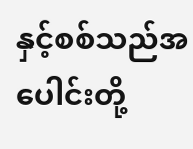နှင့်စစ်သည်အပေါင်းတို့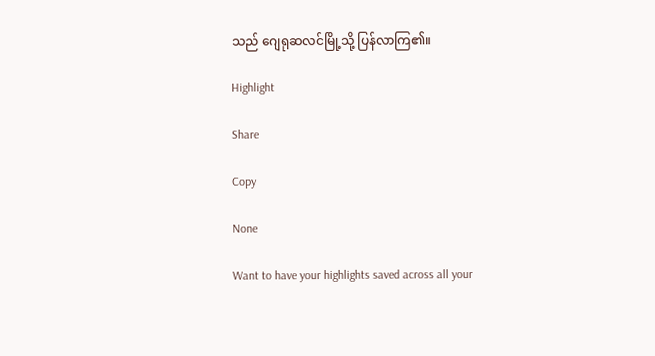သည် ဂျေရုဆလင်မြို့သို့ ပြန်လာကြ၏။

Highlight

Share

Copy

None

Want to have your highlights saved across all your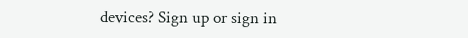devices? Sign up or sign in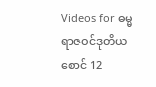Videos for ဓမ္မရာဇဝင်ဒုတိယစောင် 12